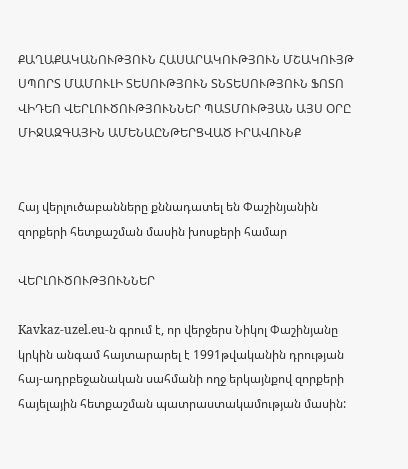ՔԱՂԱՔԱԿԱՆՈՒԹՅՈՒՆ ՀԱՍԱՐԱԿՈՒԹՅՈՒՆ ՄՇԱԿՈՒՅԹ ՍՊՈՐՏ ՄԱՄՈՒԼԻ ՏԵՍՈՒԹՅՈՒՆ ՏՆՏԵՍՈՒԹՅՈՒՆ ՖՈՏՈ ՎԻԴԵՈ ՎԵՐԼՈՒԾՈՒԹՅՈՒՆՆԵՐ ՊԱՏՄՈՒԹՅԱՆ ԱՅՍ ՕՐԸ ՄԻՋԱԶԳԱՅԻՆ ԱՄԵՆԱԸՆԹԵՐՑՎԱԾ ԻՐԱՎՈՒՆՔ


Հայ վերլուծաբանները քննադատել են Փաշինյանին զորքերի հետքաշման մասին խոսքերի համար

ՎԵՐԼՈՒԾՈՒԹՅՈՒՆՆԵՐ

Kavkaz-uzel.eu-ն գրում է, որ վերջերս Նիկոլ Փաշինյանը կրկին անգամ հայտարարել է 1991թվականին դրության հայ-ադրբեջանական սահմանի ողջ երկայնքով զորքերի հայելային հետքաշման պատրաստակամության մասին: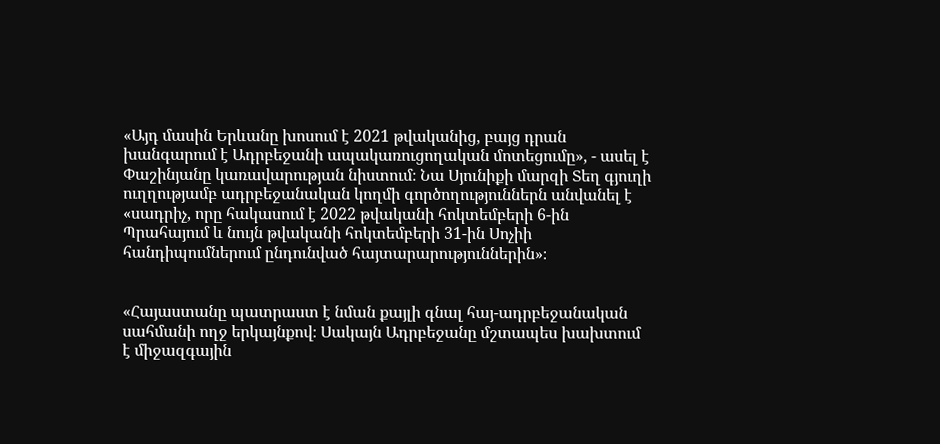«Այդ մասին Երևանը խոսում է 2021 թվականից, բայց դրան խանգարում է Ադրբեջանի ապակառուցողական մոտեցումը», - ասել է Փաշինյանը կառավարության նիստում։ Նա Սյունիքի մարզի Տեղ գյուղի ուղղությամբ ադրբեջանական կողմի գործողություններն անվանել է «սադրիչ, որը հակասում է 2022 թվականի հոկտեմբերի 6-ին Պրահայում և նույն թվականի հոկտեմբերի 31-ին Սոչիի հանդիպումներում ընդունված հայտարարություններին»։


«Հայաստանը պատրաստ է նման քայլի գնալ հայ-ադրբեջանական սահմանի ողջ երկայնքով։ Սակայն Ադրբեջանը մշտապես խախտում է միջազգային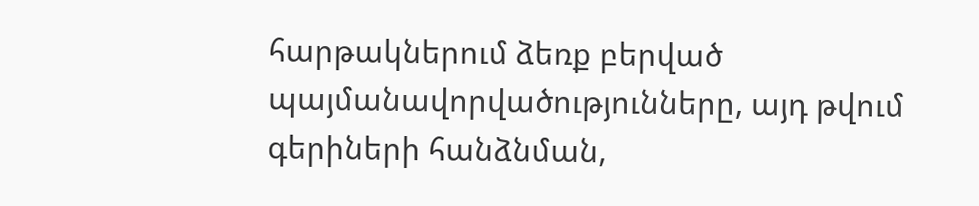հարթակներում ձեռք բերված պայմանավորվածությունները, այդ թվում գերիների հանձնման,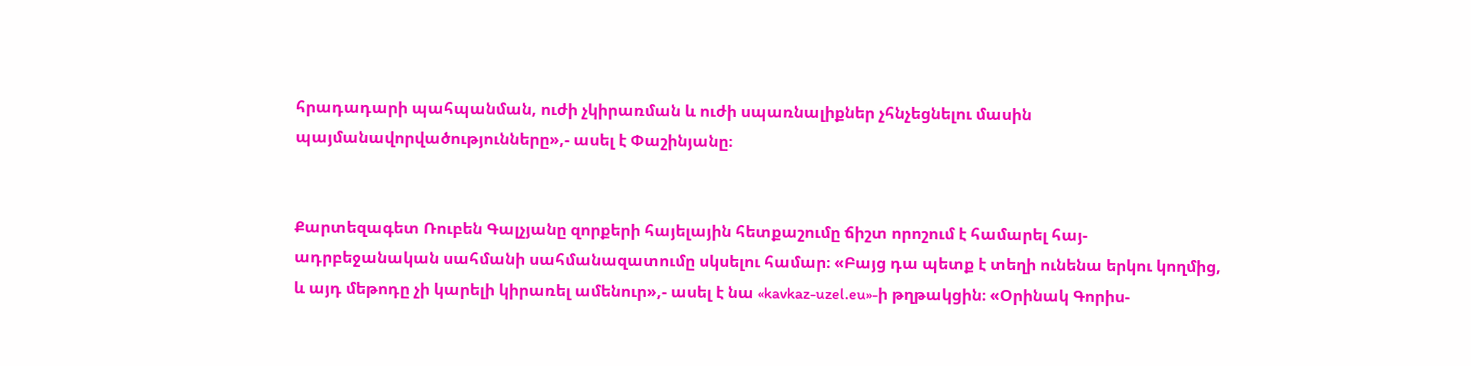հրադադարի պահպանման, ուժի չկիրառման և ուժի սպառնալիքներ չհնչեցնելու մասին պայմանավորվածությունները»,- ասել է Փաշինյանը։


Քարտեզագետ Ռուբեն Գալչյանը զորքերի հայելային հետքաշումը ճիշտ որոշում է համարել հայ-ադրբեջանական սահմանի սահմանազատումը սկսելու համար։ «Բայց դա պետք է տեղի ունենա երկու կողմից, և այդ մեթոդը չի կարելի կիրառել ամենուր»,- ասել է նա «kavkaz-uzel.eu»-ի թղթակցին։ «Օրինակ Գորիս-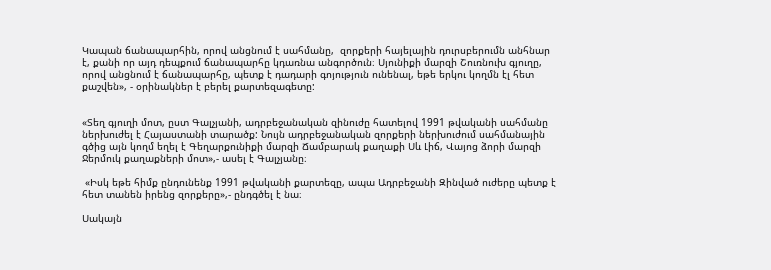Կապան ճանապարհին, որով անցնում է սահմանը,  զորքերի հայելային դուրսբերումն անհնար է, քանի որ այդ դեպքում ճանապարհը կդառնա անգործուն։ Սյունիքի մարզի Շուռնուխ գյուղը, որով անցնում է ճանապարհը, պետք է դադարի գոյություն ունենալ, եթե երկու կողմն էլ հետ քաշվեն», - օրինակներ է բերել քարտեզագետը:


«Տեղ գյուղի մոտ, ըստ Գալչյանի, ադրբեջանական զինուժը հատելով 1991 թվականի սահմանը ներխուժել է Հայաստանի տարածք: Նույն ադրբեջանական զորքերի ներխուժում սահմանային գծից այն կողմ եղել է Գեղարքունիքի մարզի Ճամբարակ քաղաքի Սև Լիճ, Վայոց ձորի մարզի Ջերմուկ քաղաքների մոտ»,- ասել է Գալչյանը։

 «Իսկ եթե հիմք ընդունենք 1991 թվականի քարտեզը, ապա Ադրբեջանի Զինված ուժերը պետք է հետ տանեն իրենց զորքերը»,- ընդգծել է նա։

Սակայն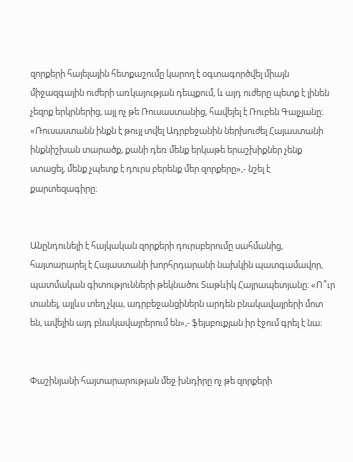զորքերի հայելային հետքաշումը կարող է օգտագործվել միայն միջազգային ուժերի առկայության դեպքում, և այդ ուժերը պետք է լինեն չեզոք երկրներից, այլ ոչ թե Ռուսաստանից, հավելել է Ռուբեն Գալչյանը։ «Ռուսաստանն ինքն է թույլ տվել Ադրբեջանին ներխուժել Հայաստանի ինքնիշխան տարածք, քանի դեռ մենք երկաթե երաշխիքներ չենք ստացել, մենք չպետք է դուրս բերենք մեր զորքերը»,- նշել է քարտեզագիրը։


Անընդունելի է հայկական զորքերի դուրսբերումը սահմանից, հայտարարել է Հայաստանի խորհրդարանի նախկին պատգամավոր, պատմական գիտությունների թեկնածու Տաթևիկ Հայրապետյանը։ «Ո՞ւր տանել, այլևս տեղ չկա, ադրբեջանցիներն արդեն բնակավայրերի մոտ են, ավելին այդ բնակավայրերում են»,- ֆեյսբուքյան իր էջում գրել է նա։


Փաշինյանի հայտարարության մեջ խնդիրը ոչ թե զորքերի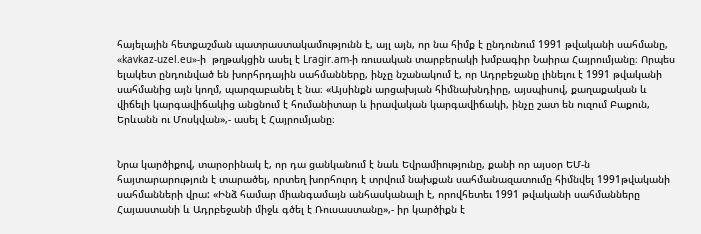հայելային հետքաշման պատրաստակամությունն է, այլ այն, որ նա հիմք է ընդունում 1991 թվականի սահմանը, «kavkaz-uzel.eu»-ի  թղթակցին ասել է Lragir.am-ի ռուսական տարբերակի խմբագիր Նաիրա Հայրումյանը։ Որպես ելակետ ընդունված են խորհրդային սահմանները, ինչը նշանակում է, որ Ադրբեջանը լինելու է 1991 թվականի սահմանից այն կողմ, պարզաբանել է նա։ «Այսինքն արցախյան հիմնախնդիրը, այսպիսով, քաղաքական և վիճելի կարգավիճակից անցնում է հումանիտար և իրավական կարգավիճակի, ինչը շատ են ուզում Բաքուն, Երևանն ու Մոսկվան»,- ասել է Հայրումյանը։


Նրա կարծիքով, տարօրինակ է, որ դա ցանկանում է նաև Եվրամիությունը, քանի որ այսօր ԵՄ-ն հայտարարություն է տարածել, որտեղ խորհուրդ է տրվում նախքան սահմանազատումը հիմնվել 1991թվականի սահմանների վրա: «Ինձ համար միանգամայն անհասկանալի է, որովհետեւ 1991 թվականի սահմանները Հայաստանի և Ադրբեջանի միջև գծել է Ռուսաստանը»,- իր կարծիքն է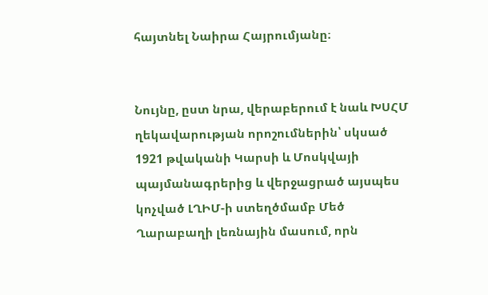հայտնել Նաիրա Հայրումյանը։


Նույնը, ըստ նրա, վերաբերում է նաև ԽՍՀՄ ղեկավարության որոշումներին՝ սկսած 1921 թվականի Կարսի և Մոսկվայի պայմանագրերից և վերջացրած այսպես կոչված ԼՂԻՄ-ի ստեղծմամբ Մեծ Ղարաբաղի լեռնային մասում, որն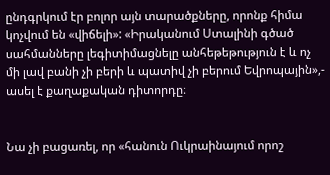ընդգրկում էր բոլոր այն տարածքները, որոնք հիմա կոչվում են «վիճելի»: «Իրականում Ստալինի գծած սահմանները լեգիտիմացնելը անհեթեթություն է և ոչ մի լավ բանի չի բերի և պատիվ չի բերում Եվրոպային»,- ասել է քաղաքական դիտորդը։


Նա չի բացառել, որ «հանուն Ուկրաինայում որոշ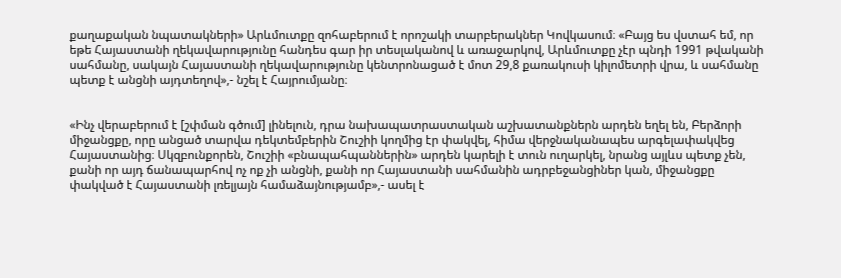քաղաքական նպատակների» Արևմուտքը զոհաբերում է որոշակի տարբերակներ Կովկասում։ «Բայց ես վստահ եմ, որ եթե Հայաստանի ղեկավարությունը հանդես գար իր տեսլականով և առաջարկով, Արևմուտքը չէր պնդի 1991 թվականի սահմանը, սակայն Հայաստանի ղեկավարությունը կենտրոնացած է մոտ 29,8 քառակուսի կիլոմետրի վրա, և սահմանը պետք է անցնի այդտեղով»,- նշել է Հայրումյանը։


«Ինչ վերաբերում է [շփման գծում] լինելուն, դրա նախապատրաստական աշխատանքներն արդեն եղել են, Բերձորի միջանցքը, որը անցած տարվա դեկտեմբերին Շուշիի կողմից էր փակվել, հիմա վերջնականապես արգելափակվեց Հայաստանից։ Սկզբունքորեն, Շուշիի «բնապահպաններին» արդեն կարելի է տուն ուղարկել, նրանց այլևս պետք չեն, քանի որ այդ ճանապարհով ոչ ոք չի անցնի, քանի որ Հայաստանի սահմանին ադրբեջանցիներ կան, միջանցքը փակված է Հայաստանի լռելյայն համաձայնությամբ»,- ասել է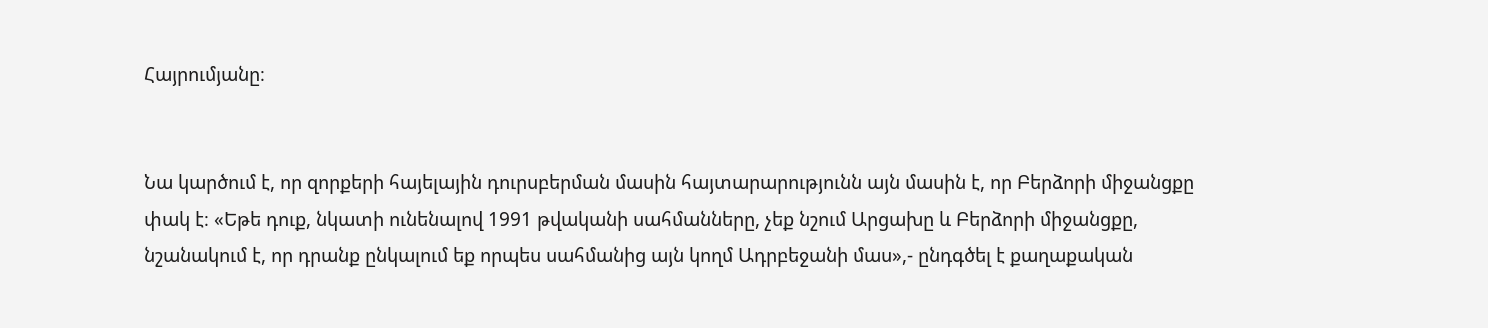Հայրումյանը։


Նա կարծում է, որ զորքերի հայելային դուրսբերման մասին հայտարարությունն այն մասին է, որ Բերձորի միջանցքը փակ է։ «Եթե դուք, նկատի ունենալով 1991 թվականի սահմանները, չեք նշում Արցախը և Բերձորի միջանցքը, նշանակում է, որ դրանք ընկալում եք որպես սահմանից այն կողմ Ադրբեջանի մաս»,- ընդգծել է քաղաքական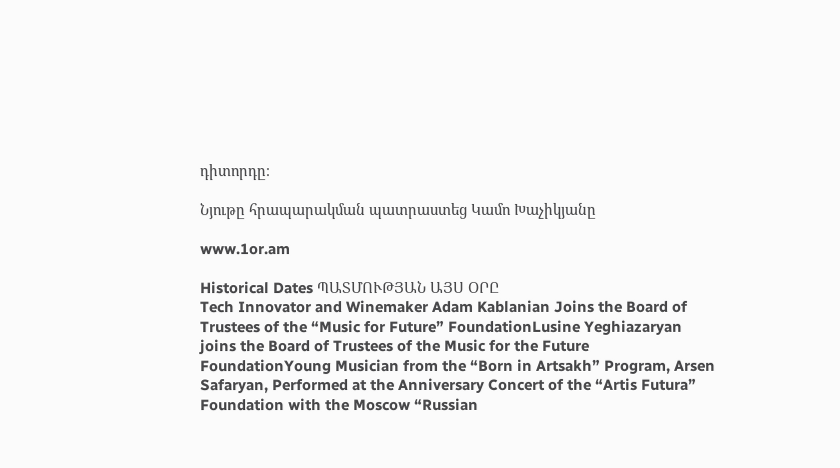դիտորդը։

Նյութը հրապարակման պատրաստեց Կամո Խաչիկյանը

www.1or.am

Historical Dates ՊԱՏՄՈՒԹՅԱՆ ԱՅՍ ՕՐԸ
Tech Innovator and Winemaker Adam Kablanian Joins the Board of Trustees of the “Music for Future” FoundationLusine Yeghiazaryan joins the Board of Trustees of the Music for the Future FoundationYoung Musician from the “Born in Artsakh” Program, Arsen Safaryan, Performed at the Anniversary Concert of the “Artis Futura” Foundation with the Moscow “Russian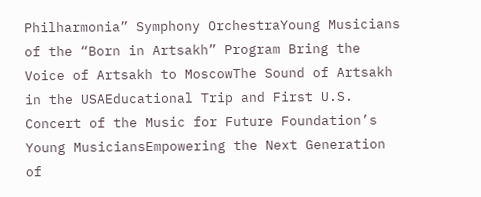Philharmonia” Symphony OrchestraYoung Musicians of the “Born in Artsakh” Program Bring the Voice of Artsakh to MoscowThe Sound of Artsakh in the USAEducational Trip and First U.S. Concert of the Music for Future Foundation’s Young MusiciansEmpowering the Next Generation of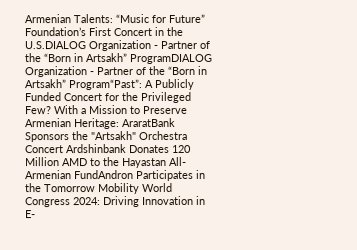Armenian Talents: “Music for Future” Foundation’s First Concert in the U.S.DIALOG Organization - Partner of the “Born in Artsakh” ProgramDIALOG Organization - Partner of the “Born in Artsakh” Program“Past”: A Publicly Funded Concert for the Privileged Few? With a Mission to Preserve Armenian Heritage: AraratBank Sponsors the "Artsakh" Orchestra Concert Ardshinbank Donates 120 Million AMD to the Hayastan All-Armenian FundAndron Participates in the Tomorrow Mobility World Congress 2024: Driving Innovation in E-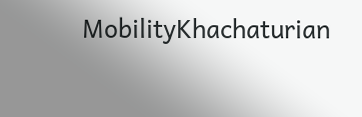MobilityKhachaturian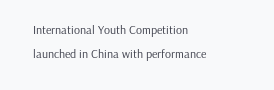International Youth Competition launched in China with performance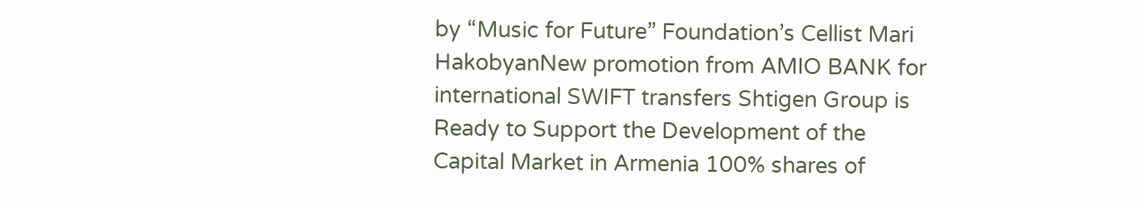by “Music for Future” Foundation’s Cellist Mari HakobyanNew promotion from AMIO BANK for international SWIFT transfers Shtigen Group is Ready to Support the Development of the Capital Market in Armenia 100% shares of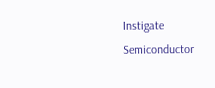Instigate Semiconductor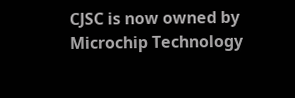CJSC is now owned by Microchip Technology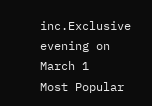inc.Exclusive evening on March 1
Most Popular